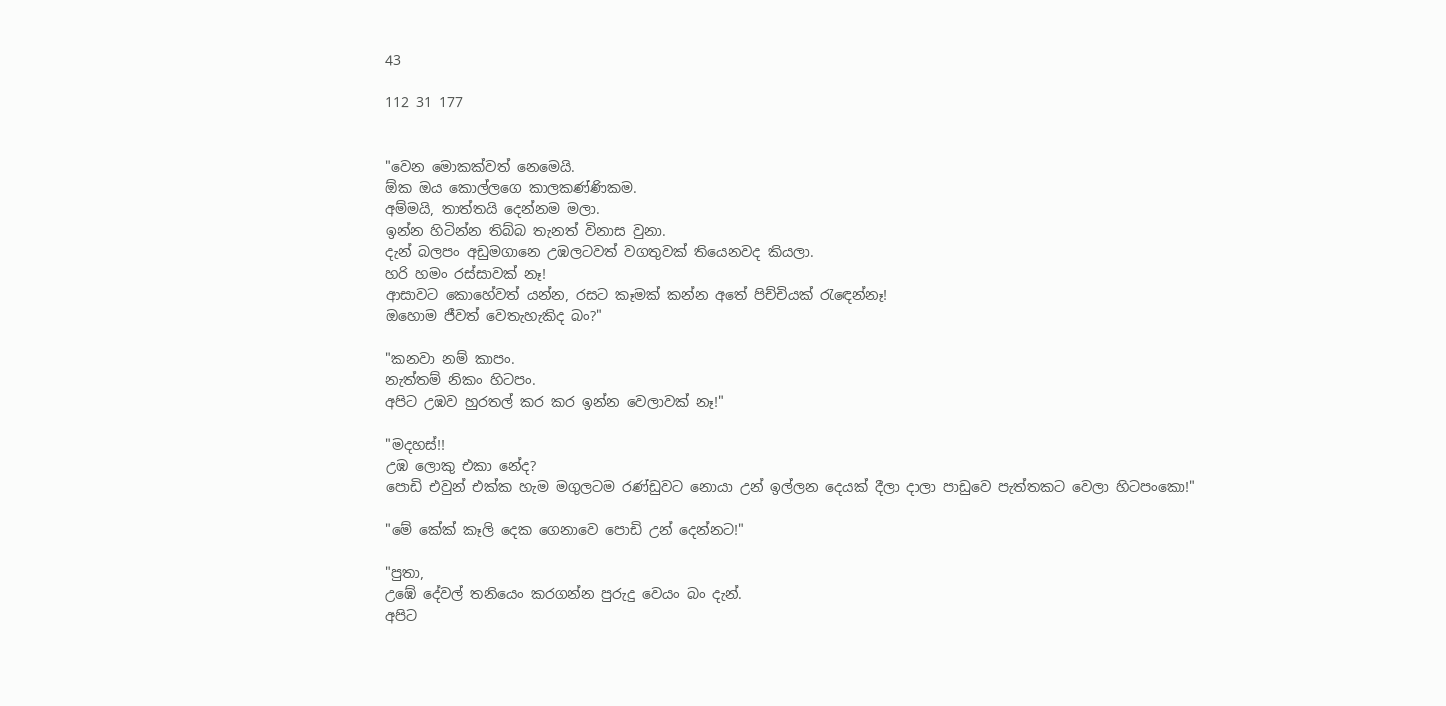43

112 31 177


"වෙන මොකක්වත් නෙමෙයි.
ඕක ඔය කොල්ලගෙ කාලකණ්ණිකම.
අම්මයි, තාත්තයි දෙන්නම මලා.
ඉන්න හිටින්න තිබ්බ තැනත් විනාස වුනා.
දැන් බලපං අඩුමගානෙ උඹලටවත් වගතුවක් තියෙනවද කියලා.
හරි හමං රස්සාවක් නෑ!
ආසාවට කොහේවත් යන්න, රසට කෑමක් කන්න අතේ පිච්චියක් රැඳෙන්නෑ!
ඔහොම ජීවත් වෙතැහැකිද බං?"

"කනවා නම් කාපං.
නැත්තම් නිකං හිටපං.
අපිට උඹව හුරතල් කර කර ඉන්න වෙලාවක් නෑ!"

"මදහස්!!
උඹ ලොකු එකා නේද?
පොඩි එවුන් එක්ක හැම මගුලටම රණ්ඩුවට නොයා උන් ඉල්ලන දෙයක් දීලා දාලා පාඩුවෙ පැත්තකට වෙලා හිටපංකො!"

"මේ කේක් කෑලි දෙක ගෙනාවෙ පොඩි උන් දෙන්නට!"

"පුතා,
උඹේ දේවල් තනියෙං කරගන්න පුරුදු වෙයං බං දැන්.
අපිට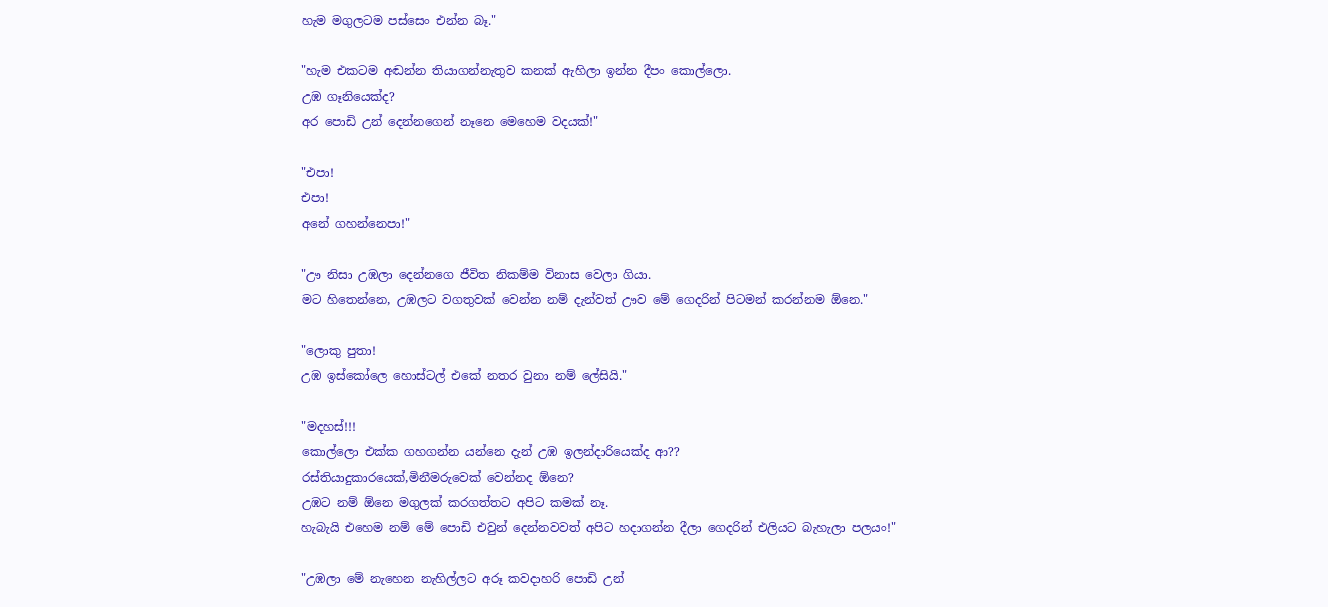හැම මගුලටම පස්සෙං එන්න බෑ."

"හැම එකටම අඬන්න තියාගන්නැතුව කනක් ඇහිලා ඉන්න දීපං කොල්ලො.
උඹ ගෑනියෙක්ද?
අර පොඩි උන් දෙන්නගෙන් නෑනෙ මෙහෙම වදයක්!"

"එපා!
එපා!
අනේ ගහන්නෙපා!"

"ඌ නිසා උඹලා දෙන්නගෙ ජීවිත නිකම්ම විනාස වෙලා ගියා.
මට හිතෙන්නෙ, උඹලට වගතුවක් වෙන්න නම් දැන්වත් ඌව මේ ගෙදරින් පිටමන් කරන්නම ඕනෙ."

"ලොකු පුතා!
උඹ ඉස්කෝලෙ හොස්ටල් එකේ නතර වුනා නම් ලේසියි."

"මදහස්!!!
කොල්ලො එක්ක ගහගන්න යන්නෙ දැන් උඹ ඉලන්දාරියෙක්ද ආ??
රස්තියාදුකාරයෙක්,මිනීමරුවෙක් වෙන්නද ඕනෙ?
උඹට නම් ඕනෙ මගුලක් කරගත්තට අපිට කමක් නෑ.
හැබැයි එහෙම නම් මේ පොඩි එවුන් දෙන්නවවත් අපිට හදාගන්න දීලා ගෙදරින් එලියට බැහැලා පලයං!"

"උඹලා මේ නැහෙන නැහිල්ලට අරූ කවදාහරි පොඩි උන්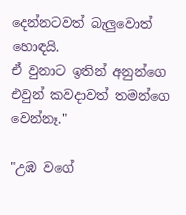දෙන්නටවත් බැලුවොත් හොඳයි.
ඒ වුනාට ඉතින් අනුන්ගෙ එවුන් කවදාවත් තමන්ගෙ වෙන්නෑ."

"උඹ වගේ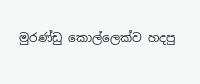මුරණ්ඩු කොල්ලෙක්ව හදපු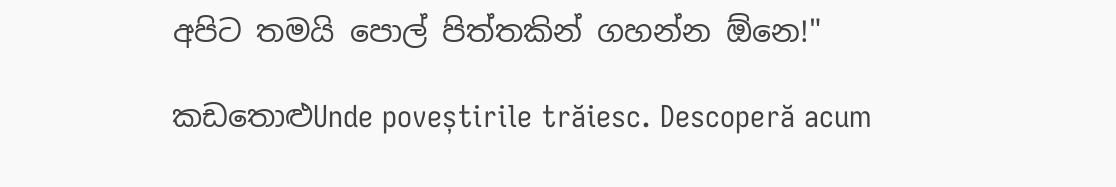අපිට තමයි පොල් පිත්තකින් ගහන්න ඕනෙ!"

කඩතොළුUnde poveștirile trăiesc. Descoperă acum